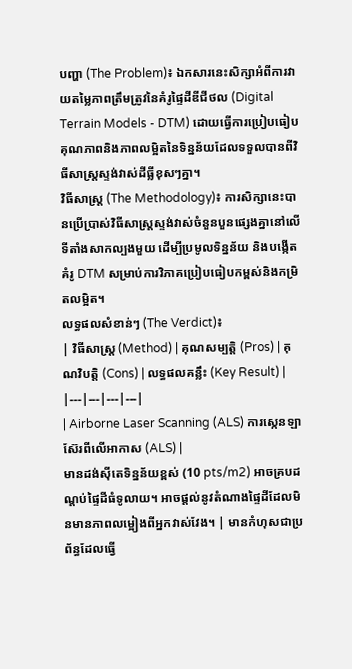បញ្ហា (The Problem)៖ ឯកសារនេះសិក្សាអំពីការវាយតម្លៃភាពត្រឹមត្រូវនៃគំរូផ្ទៃដីឌីជីថល (Digital Terrain Models - DTM) ដោយធ្វើការប្រៀបធៀបគុណភាពនិងភាពលម្អិតនៃទិន្នន័យដែលទទួលបានពីវិធីសាស្ត្រស្ទង់វាស់ដីធ្លីខុសៗគ្នា។
វិធីសាស្ត្រ (The Methodology)៖ ការសិក្សានេះបានប្រើប្រាស់វិធីសាស្ត្រស្ទង់វាស់ចំនួនបួនផ្សេងគ្នានៅលើទីតាំងសាកល្បងមួយ ដើម្បីប្រមូលទិន្នន័យ និងបង្កើតគំរូ DTM សម្រាប់ការវិភាគប្រៀបធៀបកម្ពស់និងកម្រិតលម្អិត។
លទ្ធផលសំខាន់ៗ (The Verdict)៖
| វិធីសាស្ត្រ (Method) | គុណសម្បត្តិ (Pros) | គុណវិបត្តិ (Cons) | លទ្ធផលគន្លឹះ (Key Result) |
|---|---|---|---|
| Airborne Laser Scanning (ALS) ការស្កេនឡាស៊ែរពីលើអាកាស (ALS) |
មានដង់ស៊ីតេទិន្នន័យខ្ពស់ (10 pts/m2) អាចគ្របដណ្តប់ផ្ទៃដីធំទូលាយ។ អាចផ្តល់នូវតំណាងផ្ទៃដីដែលមិនមានភាពលម្អៀងពីអ្នកវាស់វែង។ | មានកំហុសជាប្រព័ន្ធដែលធ្វើ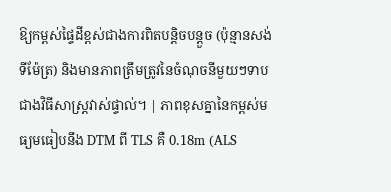ឱ្យកម្ពស់ផ្ទៃដីខ្ពស់ជាងការពិតបន្តិចបន្តួច (ប៉ុន្មានសង់ទីម៉ែត្រ) និងមានភាពត្រឹមត្រូវនៃចំណុចនីមួយៗទាបជាងវិធីសាស្ត្រវាស់ផ្ទាល់។ | ភាពខុសគ្នានៃកម្ពស់មធ្យមធៀបនឹង DTM ពី TLS គឺ 0.18m (ALS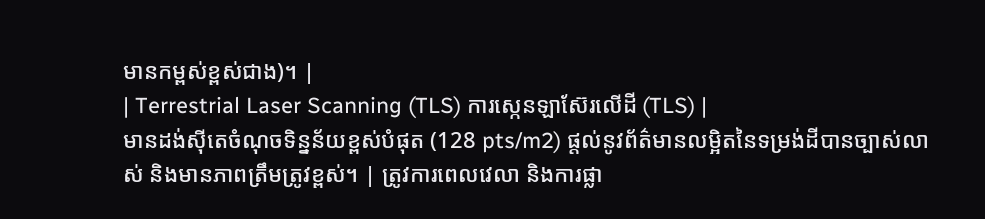មានកម្ពស់ខ្ពស់ជាង)។ |
| Terrestrial Laser Scanning (TLS) ការស្កេនឡាស៊ែរលើដី (TLS) |
មានដង់ស៊ីតេចំណុចទិន្នន័យខ្ពស់បំផុត (128 pts/m2) ផ្តល់នូវព័ត៌មានលម្អិតនៃទម្រង់ដីបានច្បាស់លាស់ និងមានភាពត្រឹមត្រូវខ្ពស់។ | ត្រូវការពេលវេលា និងការផ្លា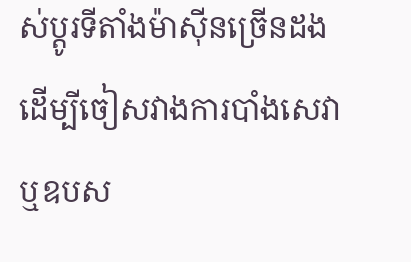ស់ប្តូរទីតាំងម៉ាស៊ីនច្រើនដងដើម្បីចៀសវាងការបាំងសេវា ឬឧបស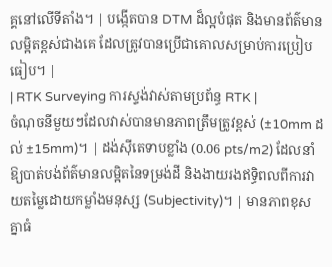គ្គនៅលើទីតាំង។ | បង្កើតបាន DTM ដ៏ល្អបំផុត និងមានព័ត៌មានលម្អិតខ្ពស់ជាងគេ ដែលត្រូវបានប្រើជាគោលសម្រាប់ការប្រៀបធៀប។ |
| RTK Surveying ការស្ទង់វាស់តាមប្រព័ន្ធ RTK |
ចំណុចនីមួយៗដែលវាស់បានមានភាពត្រឹមត្រូវខ្ពស់ (±10mm ដល់ ±15mm)។ | ដង់ស៊ីតេទាបខ្លាំង (0.06 pts/m2) ដែលនាំឱ្យបាត់បង់ព័ត៌មានលម្អិតនៃទម្រង់ដី និងងាយរងឥទ្ធិពលពីការវាយតម្លៃដោយកម្លាំងមនុស្ស (Subjectivity)។ | មានភាពខុសគ្នាធំ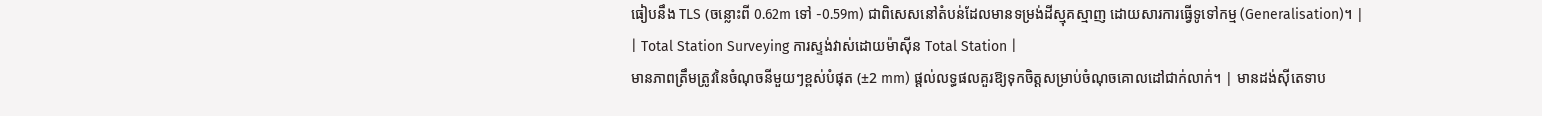ធៀបនឹង TLS (ចន្លោះពី 0.62m ទៅ -0.59m) ជាពិសេសនៅតំបន់ដែលមានទម្រង់ដីស្មុគស្មាញ ដោយសារការធ្វើទូទៅកម្ម (Generalisation)។ |
| Total Station Surveying ការស្ទង់វាស់ដោយម៉ាស៊ីន Total Station |
មានភាពត្រឹមត្រូវនៃចំណុចនីមួយៗខ្ពស់បំផុត (±2 mm) ផ្តល់លទ្ធផលគួរឱ្យទុកចិត្តសម្រាប់ចំណុចគោលដៅជាក់លាក់។ | មានដង់ស៊ីតេទាប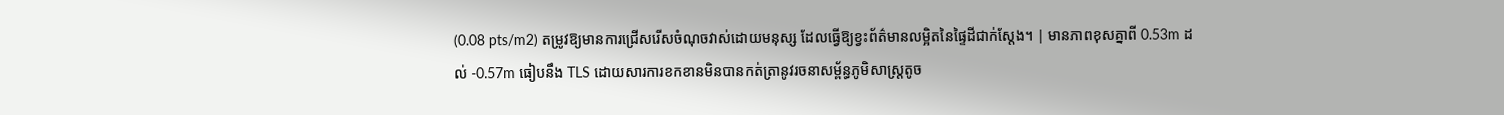(0.08 pts/m2) តម្រូវឱ្យមានការជ្រើសរើសចំណុចវាស់ដោយមនុស្ស ដែលធ្វើឱ្យខ្វះព័ត៌មានលម្អិតនៃផ្ទៃដីជាក់ស្តែង។ | មានភាពខុសគ្នាពី 0.53m ដល់ -0.57m ធៀបនឹង TLS ដោយសារការខកខានមិនបានកត់ត្រានូវរចនាសម្ព័ន្ធភូមិសាស្ត្រតូច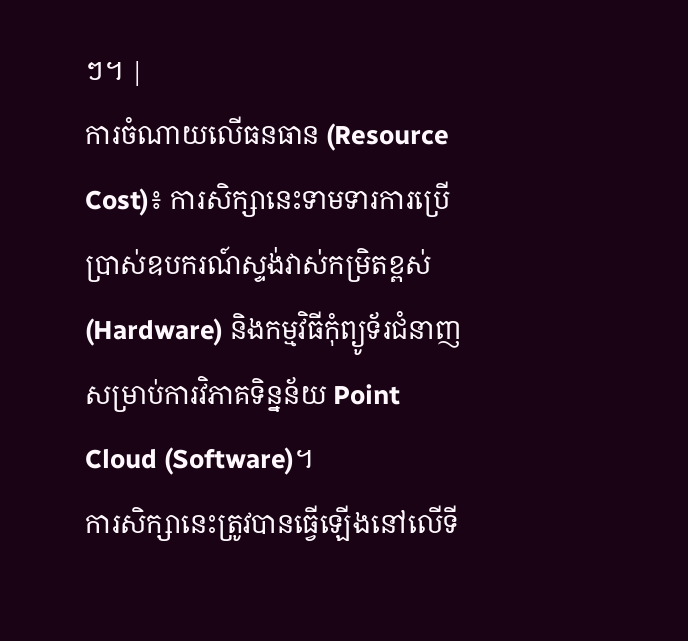ៗ។ |
ការចំណាយលើធនធាន (Resource Cost)៖ ការសិក្សានេះទាមទារការប្រើប្រាស់ឧបករណ៍ស្ទង់វាស់កម្រិតខ្ពស់ (Hardware) និងកម្មវិធីកុំព្យូទ័រជំនាញសម្រាប់ការវិភាគទិន្នន័យ Point Cloud (Software)។
ការសិក្សានេះត្រូវបានធ្វើឡើងនៅលើទី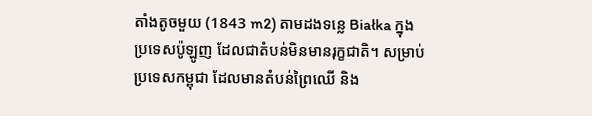តាំងតូចមួយ (1843 m2) តាមដងទន្លេ Białka ក្នុងប្រទេសប៉ូឡូញ ដែលជាតំបន់មិនមានរុក្ខជាតិ។ សម្រាប់ប្រទេសកម្ពុជា ដែលមានតំបន់ព្រៃឈើ និង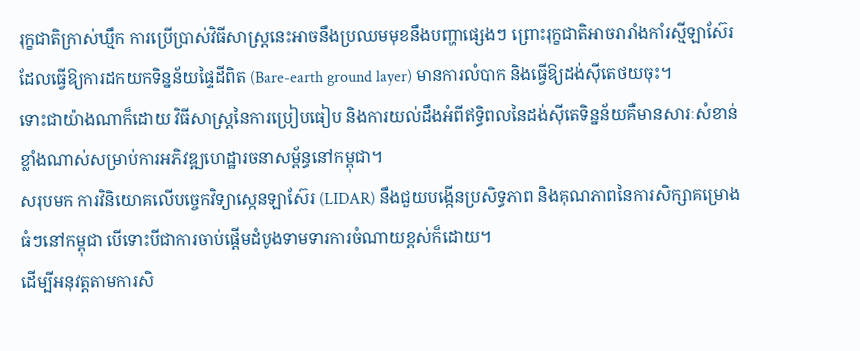រុក្ខជាតិក្រាស់ឃ្មឹក ការប្រើប្រាស់វិធីសាស្ត្រនេះអាចនឹងប្រឈមមុខនឹងបញ្ហាផ្សេងៗ ព្រោះរុក្ខជាតិអាចរារាំងកាំរស្មីឡាស៊ែរ ដែលធ្វើឱ្យការដកយកទិន្នន័យផ្ទៃដីពិត (Bare-earth ground layer) មានការលំបាក និងធ្វើឱ្យដង់ស៊ីតេថយចុះ។
ទោះជាយ៉ាងណាក៏ដោយ វិធីសាស្ត្រនៃការប្រៀបធៀប និងការយល់ដឹងអំពីឥទ្ធិពលនៃដង់ស៊ីតេទិន្នន័យគឺមានសារៈសំខាន់ខ្លាំងណាស់សម្រាប់ការអភិវឌ្ឍហេដ្ឋារចនាសម្ព័ន្ធនៅកម្ពុជា។
សរុបមក ការវិនិយោគលើបច្ចេកវិទ្យាស្កេនឡាស៊ែរ (LIDAR) នឹងជួយបង្កើនប្រសិទ្ធភាព និងគុណភាពនៃការសិក្សាគម្រោងធំៗនៅកម្ពុជា បើទោះបីជាការចាប់ផ្តើមដំបូងទាមទារការចំណាយខ្ពស់ក៏ដោយ។
ដើម្បីអនុវត្តតាមការសិ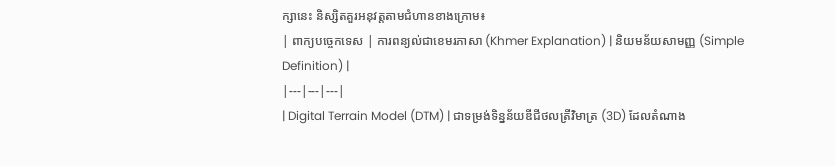ក្សានេះ និស្សិតគួរអនុវត្តតាមជំហានខាងក្រោម៖
| ពាក្យបច្ចេកទេស | ការពន្យល់ជាខេមរភាសា (Khmer Explanation) | និយមន័យសាមញ្ញ (Simple Definition) |
|---|---|---|
| Digital Terrain Model (DTM) | ជាទម្រង់ទិន្នន័យឌីជីថលត្រីវិមាត្រ (3D) ដែលតំណាង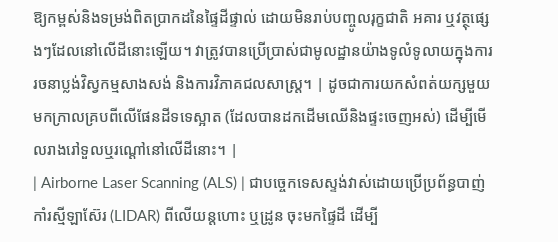ឱ្យកម្ពស់និងទម្រង់ពិតប្រាកដនៃផ្ទៃដីផ្ទាល់ ដោយមិនរាប់បញ្ចូលរុក្ខជាតិ អគារ ឬវត្ថុផ្សេងៗដែលនៅលើដីនោះឡើយ។ វាត្រូវបានប្រើប្រាស់ជាមូលដ្ឋានយ៉ាងទូលំទូលាយក្នុងការរចនាប្លង់វិស្វកម្មសាងសង់ និងការវិភាគជលសាស្ត្រ។ | ដូចជាការយកសំពត់យក្សមួយមកក្រាលគ្របពីលើផែនដីទទេស្អាត (ដែលបានដកដើមឈើនិងផ្ទះចេញអស់) ដើម្បីមើលរាងរៅទួលឬរណ្តៅនៅលើដីនោះ។ |
| Airborne Laser Scanning (ALS) | ជាបច្ចេកទេសស្ទង់វាស់ដោយប្រើប្រព័ន្ធបាញ់កាំរស្មីឡាស៊ែរ (LIDAR) ពីលើយន្តហោះ ឬដ្រូន ចុះមកផ្ទៃដី ដើម្បី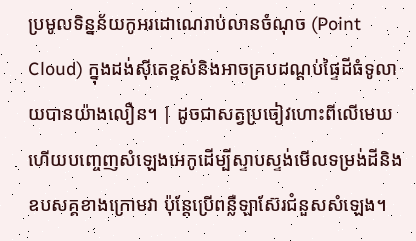ប្រមូលទិន្នន័យកូអរដោណេរាប់លានចំណុច (Point Cloud) ក្នុងដង់ស៊ីតេខ្ពស់និងអាចគ្របដណ្តប់ផ្ទៃដីធំទូលាយបានយ៉ាងលឿន។ | ដូចជាសត្វប្រចៀវហោះពីលើមេឃ ហើយបញ្ចេញសំឡេងអេកូដើម្បីស្ទាបស្ទង់មើលទម្រង់ដីនិងឧបសគ្គខាងក្រោមវា ប៉ុន្តែប្រើពន្លឺឡាស៊ែរជំនួសសំឡេង។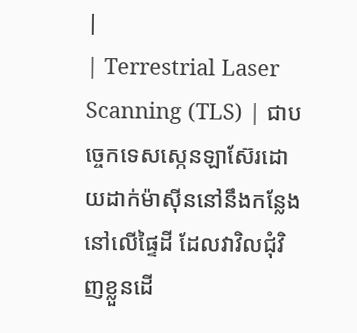|
| Terrestrial Laser Scanning (TLS) | ជាបច្ចេកទេសស្កេនឡាស៊ែរដោយដាក់ម៉ាស៊ីននៅនឹងកន្លែងនៅលើផ្ទៃដី ដែលវាវិលជុំវិញខ្លួនដើ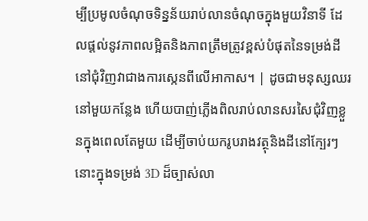ម្បីប្រមូលចំណុចទិន្នន័យរាប់លានចំណុចក្នុងមួយវិនាទី ដែលផ្តល់នូវភាពលម្អិតនិងភាពត្រឹមត្រូវខ្ពស់បំផុតនៃទម្រង់ដីនៅជុំវិញវាជាងការស្កេនពីលើអាកាស។ | ដូចជាមនុស្សឈរនៅមួយកន្លែង ហើយបាញ់ភ្លើងពិលរាប់លានសរសៃជុំវិញខ្លួនក្នុងពេលតែមួយ ដើម្បីចាប់យករូបរាងវត្ថុនិងដីនៅក្បែរៗនោះក្នុងទម្រង់ 3D ដ៏ច្បាស់លា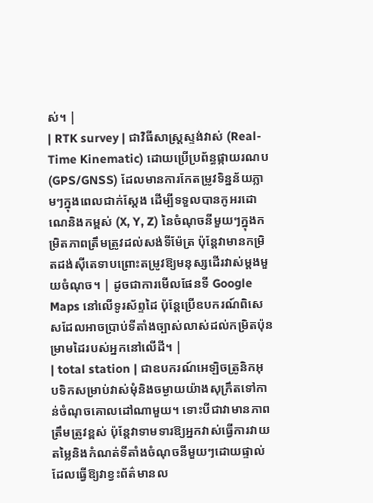ស់។ |
| RTK survey | ជាវិធីសាស្ត្រស្ទង់វាស់ (Real-Time Kinematic) ដោយប្រើប្រព័ន្ធផ្កាយរណប (GPS/GNSS) ដែលមានការកែតម្រូវទិន្នន័យភ្លាមៗក្នុងពេលជាក់ស្តែង ដើម្បីទទួលបានកូអរដោណេនិងកម្ពស់ (X, Y, Z) នៃចំណុចនីមួយៗក្នុងកម្រិតភាពត្រឹមត្រូវដល់សង់ទីម៉ែត្រ ប៉ុន្តែវាមានកម្រិតដង់ស៊ីតេទាបព្រោះតម្រូវឱ្យមនុស្សដើរវាស់ម្តងមួយចំណុច។ | ដូចជាការមើលផែនទី Google Maps នៅលើទូរស័ព្ទដៃ ប៉ុន្តែប្រើឧបករណ៍ពិសេសដែលអាចប្រាប់ទីតាំងច្បាស់លាស់ដល់កម្រិតប៉ុនម្រាមដៃរបស់អ្នកនៅលើដី។ |
| total station | ជាឧបករណ៍អេឡិចត្រូនិកអុបទិកសម្រាប់វាស់មុំនិងចម្ងាយយ៉ាងសុក្រឹតទៅកាន់ចំណុចគោលដៅណាមួយ។ ទោះបីជាវាមានភាពត្រឹមត្រូវខ្ពស់ ប៉ុន្តែវាទាមទារឱ្យអ្នកវាស់ធ្វើការវាយតម្លៃនិងកំណត់ទីតាំងចំណុចនីមួយៗដោយផ្ទាល់ ដែលធ្វើឱ្យវាខ្វះព័ត៌មានល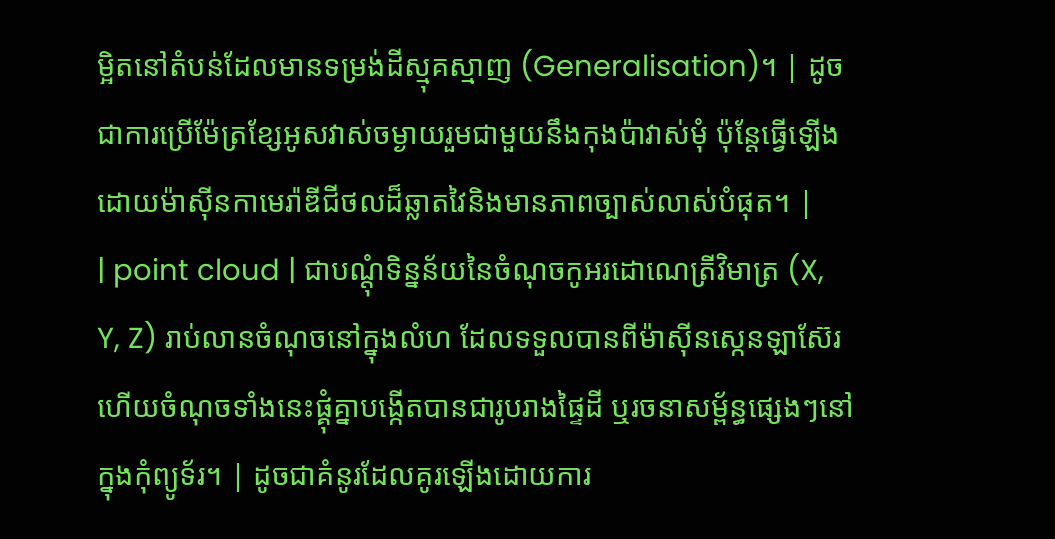ម្អិតនៅតំបន់ដែលមានទម្រង់ដីស្មុគស្មាញ (Generalisation)។ | ដូចជាការប្រើម៉ែត្រខ្សែអូសវាស់ចម្ងាយរួមជាមួយនឹងកុងប៉ាវាស់មុំ ប៉ុន្តែធ្វើឡើងដោយម៉ាស៊ីនកាមេរ៉ាឌីជីថលដ៏ឆ្លាតវៃនិងមានភាពច្បាស់លាស់បំផុត។ |
| point cloud | ជាបណ្តុំទិន្នន័យនៃចំណុចកូអរដោណេត្រីវិមាត្រ (X, Y, Z) រាប់លានចំណុចនៅក្នុងលំហ ដែលទទួលបានពីម៉ាស៊ីនស្កេនឡាស៊ែរ ហើយចំណុចទាំងនេះផ្គុំគ្នាបង្កើតបានជារូបរាងផ្ទៃដី ឬរចនាសម្ព័ន្ធផ្សេងៗនៅក្នុងកុំព្យូទ័រ។ | ដូចជាគំនូរដែលគូរឡើងដោយការ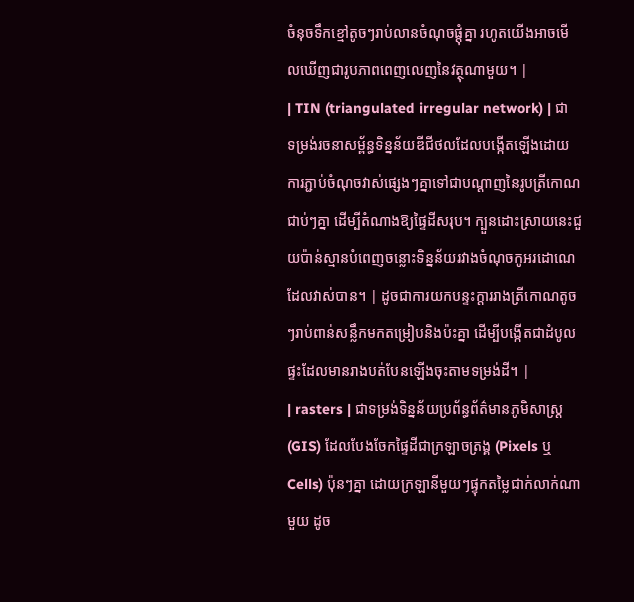ចំនុចទឹកខ្មៅតូចៗរាប់លានចំណុចផ្តុំគ្នា រហូតយើងអាចមើលឃើញជារូបភាពពេញលេញនៃវត្ថុណាមួយ។ |
| TIN (triangulated irregular network) | ជាទម្រង់រចនាសម្ព័ន្ធទិន្នន័យឌីជីថលដែលបង្កើតឡើងដោយការភ្ជាប់ចំណុចវាស់ផ្សេងៗគ្នាទៅជាបណ្តាញនៃរូបត្រីកោណជាប់ៗគ្នា ដើម្បីតំណាងឱ្យផ្ទៃដីសរុប។ ក្បួនដោះស្រាយនេះជួយប៉ាន់ស្មានបំពេញចន្លោះទិន្នន័យរវាងចំណុចកូអរដោណេដែលវាស់បាន។ | ដូចជាការយកបន្ទះក្តាររាងត្រីកោណតូចៗរាប់ពាន់សន្លឹកមកតម្រៀបនិងប៉ះគ្នា ដើម្បីបង្កើតជាដំបូលផ្ទះដែលមានរាងបត់បែនឡើងចុះតាមទម្រង់ដី។ |
| rasters | ជាទម្រង់ទិន្នន័យប្រព័ន្ធព័ត៌មានភូមិសាស្ត្រ (GIS) ដែលបែងចែកផ្ទៃដីជាក្រឡាចត្រង្គ (Pixels ឬ Cells) ប៉ុនៗគ្នា ដោយក្រឡានីមួយៗផ្ទុកតម្លៃជាក់លាក់ណាមួយ ដូច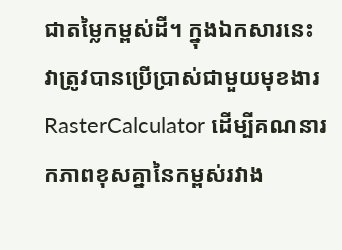ជាតម្លៃកម្ពស់ដី។ ក្នុងឯកសារនេះ វាត្រូវបានប្រើប្រាស់ជាមួយមុខងារ RasterCalculator ដើម្បីគណនារកភាពខុសគ្នានៃកម្ពស់រវាង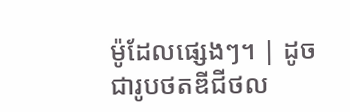ម៉ូដែលផ្សេងៗ។ | ដូចជារូបថតឌីជីថល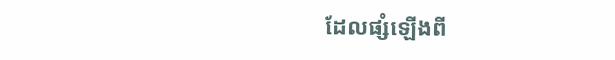ដែលផ្សំឡើងពី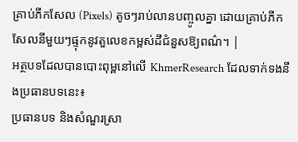គ្រាប់ភីកសែល (Pixels) តូចៗរាប់លានបញ្ចូលគ្នា ដោយគ្រាប់ភីកសែលនីមួយៗផ្ទុកនូវតួលេខកម្ពស់ដីជំនួសឱ្យពណ៌។ |
អត្ថបទដែលបានបោះពុម្ពនៅលើ KhmerResearch ដែលទាក់ទងនឹងប្រធានបទនេះ៖
ប្រធានបទ និងសំណួរស្រា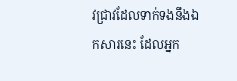វជ្រាវដែលទាក់ទងនឹងឯកសារនេះ ដែលអ្នក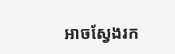អាចស្វែងរក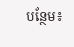បន្ថែម៖